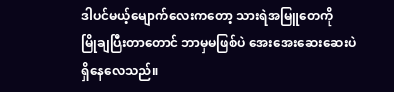ဒါပင်မယ့်မျောက်လေးကတော့ သားရဲအမြူတေကို
မြိုချပြီးတာတောင် ဘာမှမဖြစ်ပဲ အေးအေးဆေးဆေးပဲ
ရှိနေလေသည်။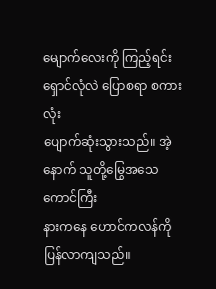မျောက်လေးကို ကြည့်ရင်း ရှောင်လုံလဲ ပြောစရာ စကားလုံး
ပျောက်ဆုံးသွားသည်။ အဲ့နောက် သူတို့မြွေအသေကောင်ကြီး
နားကနေ ဟောင်ကလန်ကို ပြန်လာကျသည်။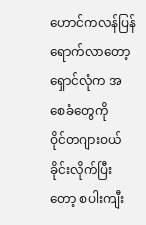ဟောင်ကလန်ပြန်ရောက်လာတော့ ရှောင်လုံက အစေခံတွေကို
ဝိုင်တဂျားဝယ်ခိုင်းလိုက်ပြီးတော့ စပါးကျီး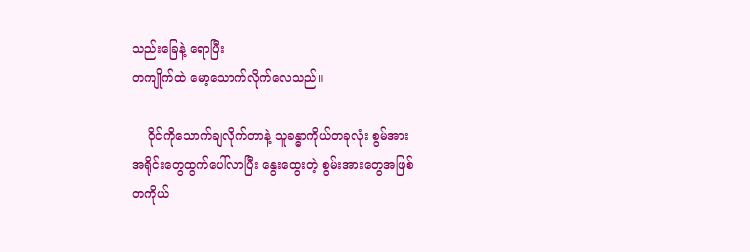သည်းခြေနဲ့ ရောပြီး
တကျိုက်ထဲ မော့သောက်လိုက်လေသည်။

    ဝိုင်ကိုသောက်ချလိုက်တာနဲ့ သူခန္ဓာကိုယ်တခုလုံး စွမ်အား
အရိုင်းတွေထွက်ပေါ်လာပြီး နွေးထွေးတဲ့ စွမ်းအားတွေအဖြစ်
တကိုယ်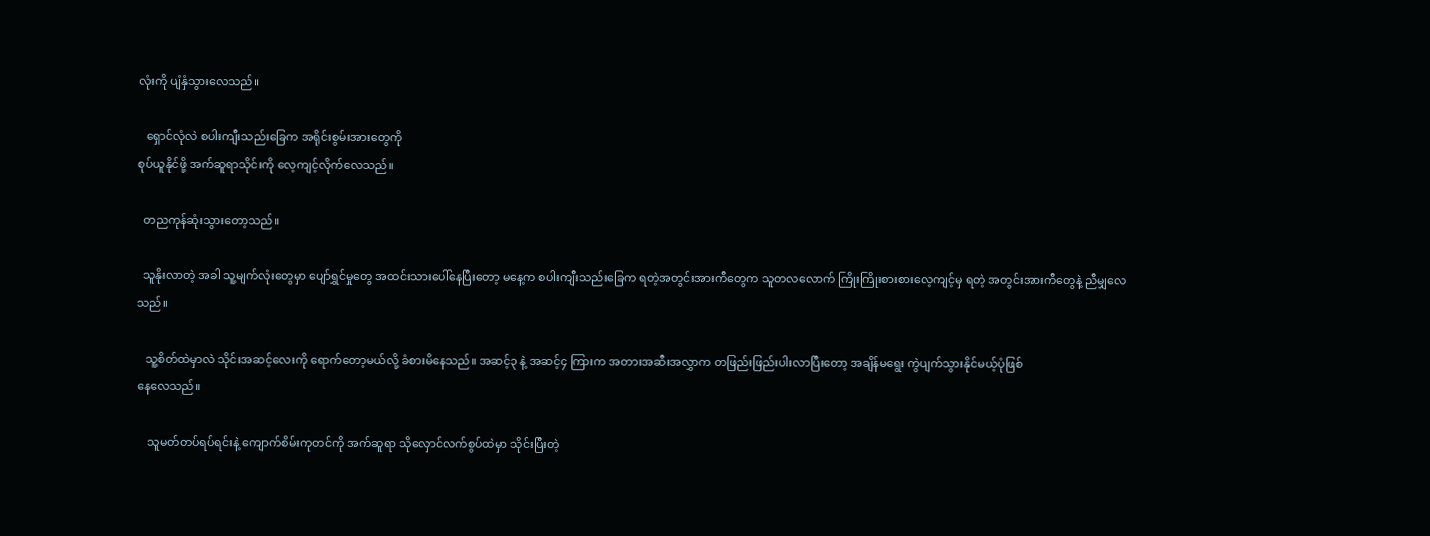လုံးကို ပျံနှံသွားလေသည်။

   ရှောင်လုံလဲ စပါးကျီးသည်းခြေက အရိုင်းစွမ်းအားတွေကို
စုပ်ယူနိုင်ဖို့ အက်ဆူရာသိုင်းကို လေ့ကျင့်လိုက်လေသည်။

  တညကုန်ဆုံးသွားတော့သည်။

  သူနိုးလာတဲ့ အခါ သူ့မျက်လုံးတွေမှာ ပျော်ရွှင်မှုတွေ အထင်းသားပေါ်နေပြီးတော့ မနေ့က စပါးကျီးသည်းခြေက ရတဲ့အတွင်းအားကီတွေက သူတလလောက် ကြိုးကြိုးစားစားလေ့ကျင့်မှ ရတဲ့ အတွင်းအားကီတွေနဲ့ ညီမျှလေသည်။

   သူ့စိတ်ထဲမှာလဲ သိုင်းအဆင့်လေးကို ရောက်တော့မယ်လို့ ခံစားမိနေသည်။ အဆင့်၃ နဲ့ အဆင့်၄ ကြားက အတားအဆီးအလွှာက တဖြည်းဖြည်းပါးလာပြီးတော့ အချိန်မရွေး ကွဲပျက်သွားနိုင်မယ့်ပုံဖြစ်
နေလေသည်။

    သူမတ်တပ်ရပ်ရင်းနဲ့ ကျောက်စိမ်းကုတင်ကို အက်ဆူရာ သိုလှောင်လက်စွပ်ထဲမှာ သိုင်းပြီးတဲ့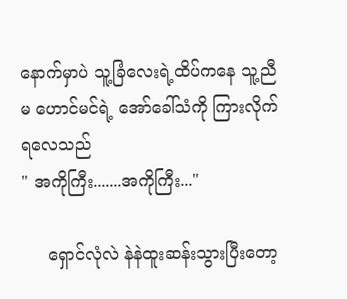နောက်မှာပဲ သူ့ခြံလေးရဲ့ထိပ်ကနေ သူ့ညီမ ဟောင်မင်ရဲ့ အော်ခေါ်သံကို ကြားလိုက်ရလေသည်
" အကိုကြီး.......အကိုကြီး..."

     ရှောင်လုံလဲ နဲနဲထူးဆန်းသွားပြီးတော့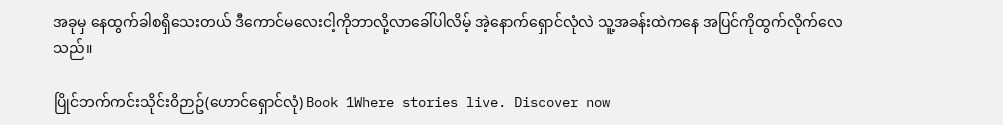အခုမှ နေထွက်ခါစရှိသေးတယ် ဒီကောင်မလေးငါ့ကိုဘာလို့လာခေါ်ပါလိမ့် အဲ့နောက်ရှောင်လုံလဲ သူ့အခန်းထဲကနေ အပြင်ကိုထွက်လိုက်လေသည်။

ပြိုင်ဘက်ကင်းသိုင်း၀ိဉာဥ်(ဟောင်ရှောင်လုံ) Book 1Where stories live. Discover now